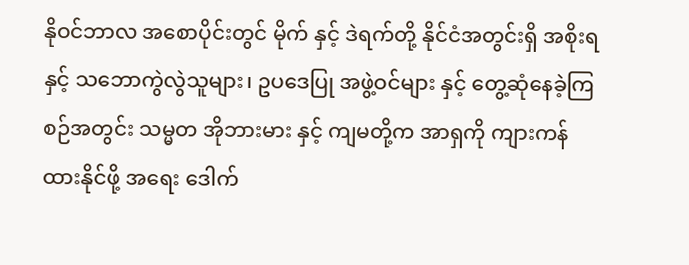နိုဝင်ဘာလ အစောပိုင်းတွင် မိုက် နှင့် ဒဲရက်တို့ နိုင်ငံအတွင်းရှိ အစိုးရ နှင့် သဘောကွဲလွဲသူများ၊ ဥပဒေပြု အဖွဲ့ဝင်များ နှင့် တွေ့ဆုံနေခဲ့ကြစဉ်အတွင်း သမ္မတ အိုဘားမား နှင့် ကျမတို့က အာရှကို ကျားကန် ထားနိုင်ဖို့ အရေး ဒေါက်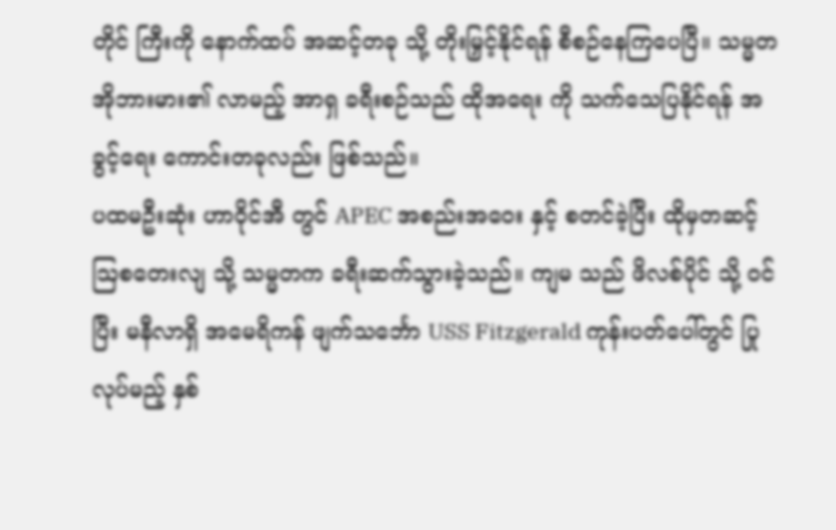တိုင် ကြီးကို နောက်ထပ် အဆင့်တခု သို့ တိုးမြှင့်နိုင်ရန် စီစဉ်နေကြပေပြီ။ သမ္မတ အိုဘားမား၏ လာမည့် အာရှ ခရီးစဉ်သည် ထိုအရေး ကို သက်သေပြနိုင်ရန် အခွင့်ရေး ကောင်းတခုလည်း ဖြစ်သည်။
ပထမဦးဆုံး ဟာဝိုင်အီ တွင် APEC အစည်းအဝေး နှင့် စတင်ခဲ့ပြီး ထိုမှတဆင့် ဩစတေးလျ သို့ သမ္မတက ခရီးဆက်သွားခဲ့သည်။ ကျမ သည် ဖိလစ်ပိုင် သို့ ဝင်ပြီး မနီလာရှိ အမေရိကန် ဖျက်သင်္ဘော USS Fitzgerald ကုန်းပတ်ပေါ်တွင် ပြုလုပ်မည့် နှစ်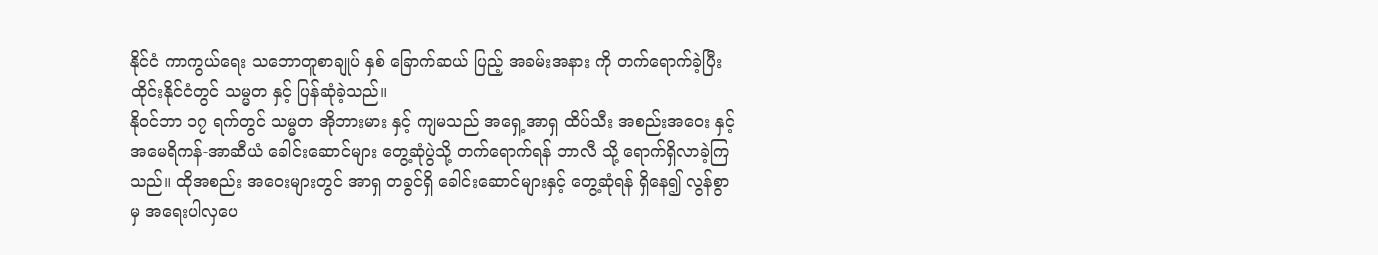နိုင်ငံ ကာကွယ်ရေး သဘောတူစာချုပ် နှစ် ခြောက်ဆယ် ပြည့် အခမ်းအနား ကို တက်ရောက်ခဲ့ပြီး ထိုင်းနိုင်ငံတွင် သမ္မတ နှင့် ပြန်ဆုံခဲ့သည်။
နိုဝင်ဘာ ၁၇ ရက်တွင် သမ္မတ အိုဘားမား နှင့် ကျမသည် အရှေ့အာရှ ထိပ်သီး အစည်းအဝေး နှင့် အမေရိကန်-အာဆီယံ ခေါင်းဆောင်များ တွေ့ဆုံပွဲသို့ တက်ရောက်ရန် ဘာလီ သို့ ရောက်ရှိလာခဲ့ကြသည်။ ထိုအစည်း အဝေးများတွင် အာရှ တခွင်ရှိ ခေါင်းဆောင်များနှင့် တွေ့ဆုံရန် ရှိနေ၍ လွန်စွာ မှ အရေးပါလှပေ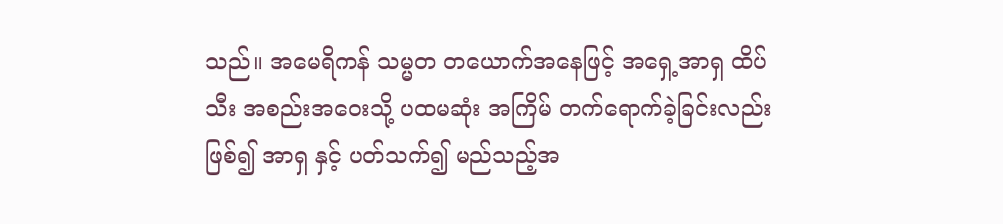သည်။ အမေရိကန် သမ္မတ တယောက်အနေဖြင့် အရှေ့အာရှ ထိပ်သီး အစည်းအဝေးသို့ ပထမဆုံး အကြိမ် တက်ရောက်ခဲ့ခြင်းလည်း ဖြစ်၍ အာရှ နှင့် ပတ်သက်၍ မည်သည့်အ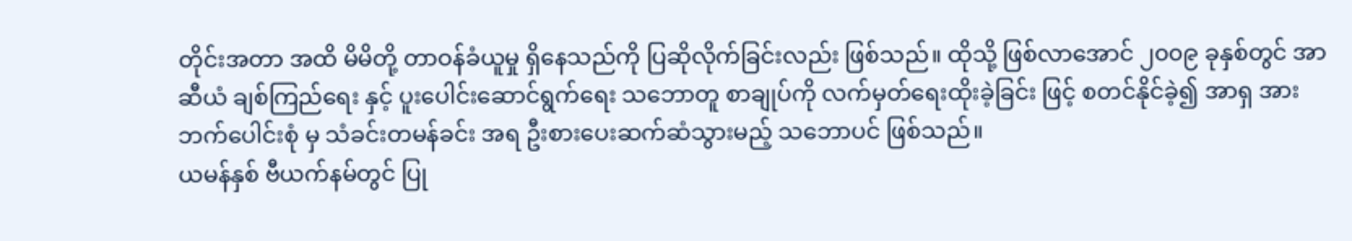တိုင်းအတာ အထိ မိမိတို့ တာဝန်ခံယူမှု ရှိနေသည်ကို ပြဆိုလိုက်ခြင်းလည်း ဖြစ်သည်။ ထိုသို့ ဖြစ်လာအောင် ၂၀၀၉ ခုနှစ်တွင် အာဆီယံ ချစ်ကြည်ရေး နှင့် ပူးပေါင်းဆောင်ရွက်ရေး သဘောတူ စာချုပ်ကို လက်မှတ်ရေးထိုးခဲ့ခြင်း ဖြင့် စတင်နိုင်ခဲ့၍ အာရှ အား ဘက်ပေါင်းစုံ မှ သံခင်းတမန်ခင်း အရ ဦးစားပေးဆက်ဆံသွားမည့် သဘောပင် ဖြစ်သည်။
ယမန်နှစ် ဗီယက်နမ်တွင် ပြု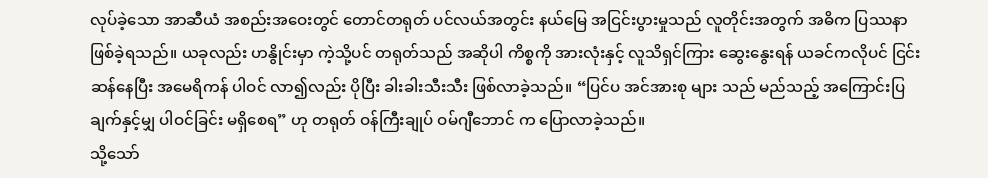လုပ်ခဲ့သော အာဆီယံ အစည်းအဝေးတွင် တောင်တရုတ် ပင်လယ်အတွင်း နယ်မြေ အငြင်းပွားမှုသည် လူတိုင်းအတွက် အဓိက ပြဿနာ ဖြစ်ခဲ့ရသည်။ ယခုလည်း ဟနွိုင်းမှာ ကဲ့သို့ပင် တရုတ်သည် အဆိုပါ ကိစ္စကို အားလုံးနှင့် လူသိရှင်ကြား ဆွေးနွေးရန် ယခင်ကလိုပင် ငြင်းဆန်နေပြီး အမေရိကန် ပါဝင် လာ၍လည်း ပိုပြီး ခါးခါးသီးသီး ဖြစ်လာခဲ့သည်။ “ပြင်ပ အင်အားစု များ သည် မည်သည့် အကြောင်းပြ ချက်နှင့်မျှ ပါဝင်ခြင်း မရှိစေရ” ဟု တရုတ် ဝန်ကြီးချုပ် ဝမ်ဂျီဘောင် က ပြောလာခဲ့သည်။
သို့သော်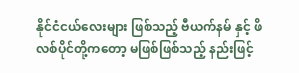နိုင်ငံငယ်လေးများ ဖြစ်သည့် ဗီယက်နမ် နှင့် ဖိလစ်ပိုင်တို့ကတော့ မဖြစ်ဖြစ်သည့် နည်းဖြင့်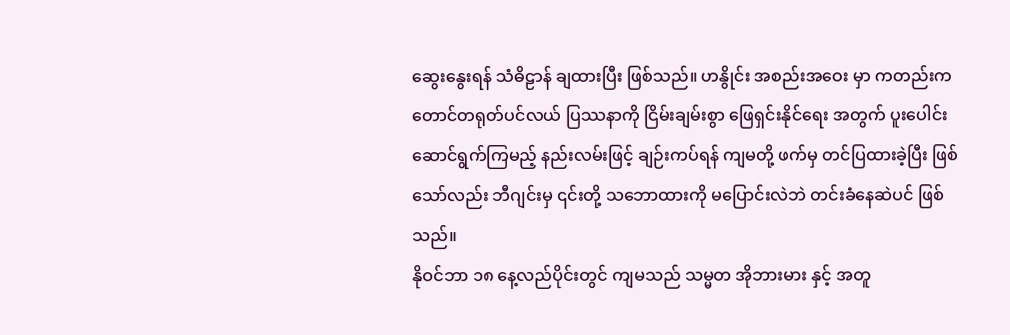ဆွေးနွေးရန် သံဓိဠာန် ချထားပြီး ဖြစ်သည်။ ဟနွိုင်း အစည်းအဝေး မှာ ကတည်းက တောင်တရုတ်ပင်လယ် ပြဿနာကို ငြိမ်းချမ်းစွာ ဖြေရှင်းနိုင်ရေး အတွက် ပူးပေါင်းဆောင်ရွက်ကြမည့် နည်းလမ်းဖြင့် ချဉ်းကပ်ရန် ကျမတို့ ဖက်မှ တင်ပြထားခဲ့ပြီး ဖြစ်သော်လည်း ဘီဂျင်းမှ ၎င်းတို့ သဘောထားကို မပြောင်းလဲဘဲ တင်းခံနေဆဲပင် ဖြစ်သည်။
နိုဝင်ဘာ ၁၈ နေ့လည်ပိုင်းတွင် ကျမသည် သမ္မတ အိုဘားမား နှင့် အတူ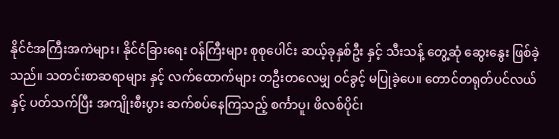နိုင်ငံအကြီးအကဲများ၊ နိုင်ငံခြားရေး ဝန်ကြီးများ စုစုပေါင်း ဆယ့်ခုနှစ်ဦး နှင့် သီးသန့် တွေ့ဆုံ ဆွေးနွေး ဖြစ်ခဲ့သည်။ သတင်းစာဆရာများ နှင့် လက်ထောက်များ တဦးတလေမျှ ဝင်ခွင့် မပြုခဲ့ပေ။ တောင်တရုတ်ပင်လယ်နှင့် ပတ်သက်ပြီး အကျိုးစီးပွား ဆက်စပ်နေကြသည့် စင်္ကာပူ၊ ဖိလစ်ပိုင်၊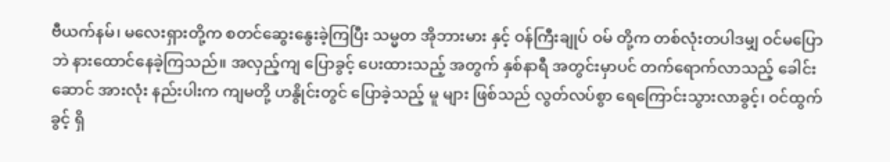ဗီယက်နမ်၊ မလေးရှားတို့က စတင်ဆွေးနွေးခဲ့ကြပြီး သမ္မတ အိုဘားမား နှင့် ဝန်ကြီးချုပ် ဝမ် တို့က တစ်လုံးတပါဒမျှ ဝင်မပြောဘဲ နားထောင်နေခဲ့ကြသည်။ အလှည့်ကျ ပြောခွင့် ပေးထားသည့် အတွက် နှစ်နာရီ အတွင်းမှာပင် တက်ရောက်လာသည့် ခေါင်းဆောင် အားလုံး နည်းပါးက ကျမတို့ ဟနွိုင်းတွင် ပြောခဲ့သည့် မူ များ ဖြစ်သည် လွတ်လပ်စွာ ရေကြောင်းသွားလာခွင့်၊ ဝင်ထွက်ခွင့် ရှိ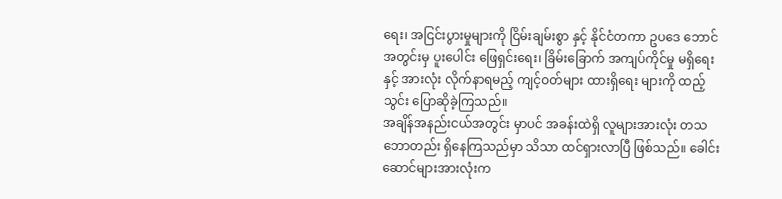ရေး၊ အငြင်းပွားမှုများကို ငြိမ်းချမ်းစွာ နှင့် နိုင်ငံတကာ ဥပဒေ ဘောင်အတွင်းမှ ပူးပေါင်း ဖြေရှင်းရေး၊ ခြိမ်းခြောက် အကျပ်ကိုင်မှု မရှိရေး နှင့် အားလုံး လိုက်နာရမည့် ကျင့်ဝတ်များ ထားရှိရေး များကို ထည့်သွင်း ပြောဆိုခဲ့ကြသည်။
အချိန်အနည်းငယ်အတွင်း မှာပင် အခန်းထဲရှိ လူများအားလုံး တသဘောတည်း ရှိနေကြသည်မှာ သိသာ ထင်ရှားလာပြီ ဖြစ်သည်။ ခေါင်းဆောင်များအားလုံးက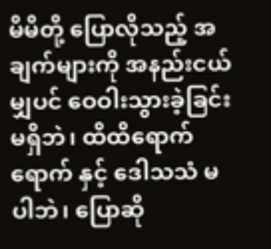မိမိတို့ ပြောလိုသည့် အချက်များကို အနည်းငယ်မျှပင် ဝေဝါးသွားခဲ့ခြင်း မရှိဘဲ၊ ထိထိရောက်ရောက် နှင့် ဒေါသသံ မပါဘဲ၊ ပြောဆို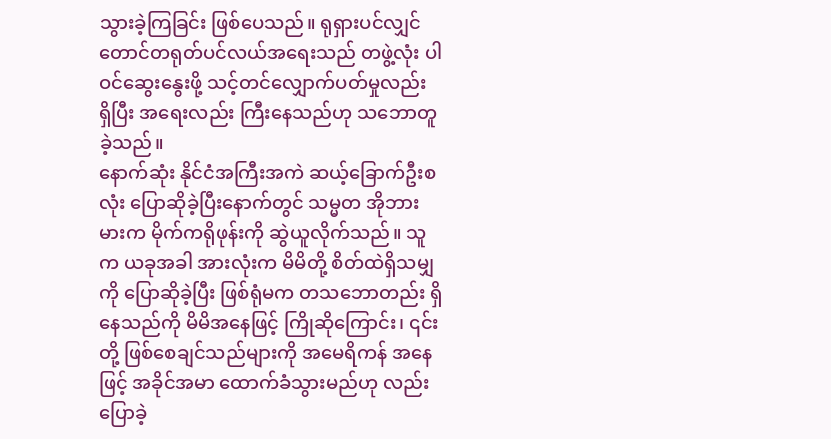သွားခဲ့ကြခြင်း ဖြစ်ပေသည်။ ရုရှားပင်လျှင် တောင်တရုတ်ပင်လယ်အရေးသည် တဖွဲ့လုံး ပါဝင်ဆွေးနွေးဖို့ သင့်တင်လျှောက်ပတ်မှုလည်း ရှိပြီး အရေးလည်း ကြီးနေသည်ဟု သဘောတူခဲ့သည်။
နောက်ဆုံး နိုင်ငံအကြီးအကဲ ဆယ့်ခြောက်ဦးစလုံး ပြောဆိုခဲ့ပြီးနောက်တွင် သမ္မတ အိုဘားမားက မိုက်ကရိုဖုန်းကို ဆွဲယူလိုက်သည်။ သူက ယခုအခါ အားလုံးက မိမိတို့ စိတ်ထဲရှိသမျှ ကို ပြောဆိုခဲ့ပြီး ဖြစ်ရုံမက တသဘောတည်း ရှိနေသည်ကို မိမိအနေဖြင့် ကြိုဆိုကြောင်း၊ ၎င်းတို့ ဖြစ်စေချင်သည်များကို အမေရိကန် အနေဖြင့် အခိုင်အမာ ထောက်ခံသွားမည်ဟု လည်း ပြောခဲ့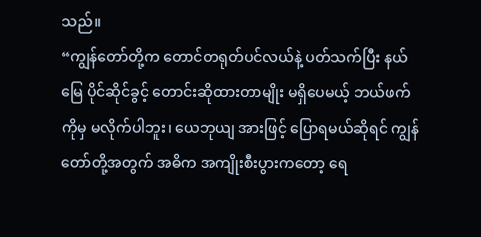သည်။
“ကျွန်တော်တို့က တောင်တရုတ်ပင်လယ်နဲ့ ပတ်သက်ပြီး နယ်မြေ ပိုင်ဆိုင်ခွင့် တောင်းဆိုထားတာမျိုး မရှိပေမယ့် ဘယ်ဖက်ကိုမှ မလိုက်ပါဘူး၊ ယေဘုယျ အားဖြင့် ပြောရမယ်ဆိုရင် ကျွန်တော်တို့အတွက် အဓိက အကျိုးစီးပွားကတော့ ရေ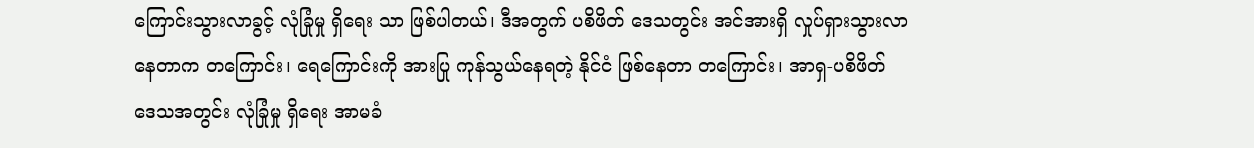ကြောင်းသွားလာခွင့် လုံခြုံမှု ရှိရေး သာ ဖြစ်ပါတယ်၊ ဒီအတွက် ပစိဖိတ် ဒေသတွင်း အင်အားရှိ လှုပ်ရှားသွားလာနေတာက တကြောင်း၊ ရေကြောင်းကို အားပြု ကုန်သွယ်နေရတဲ့ နိုင်ငံ ဖြစ်နေတာ တကြောင်း၊ အာရှ-ပစိဖိတ် ဒေသအတွင်း လုံခြုံမှု ရှိရေး အာမခံ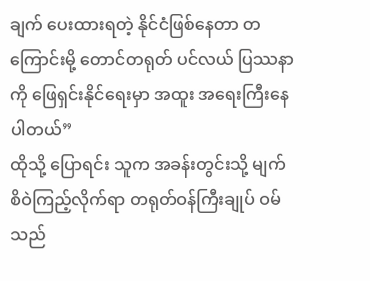ချက် ပေးထားရတဲ့ နိုင်ငံဖြစ်နေတာ တကြောင်းမို့ တောင်တရုတ် ပင်လယ် ပြဿနာ ကို ဖြေရှင်းနိုင်ရေးမှာ အထူး အရေးကြီးနေပါတယ်”
ထိုသို့ ပြောရင်း သူက အခန်းတွင်းသို့ မျက်စိဝဲကြည့်လိုက်ရာ တရုတ်ဝန်ကြီးချုပ် ဝမ် သည်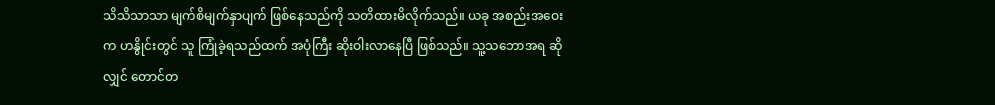သိသိသာသာ မျက်စိမျက်နှာပျက် ဖြစ်နေသည်ကို သတိထားမိလိုက်သည်။ ယခု အစည်းအဝေးက ဟနွိုင်းတွင် သူ ကြုံခဲ့ရသည်ထက် အပုံကြီး ဆိုးဝါးလာနေပြီ ဖြစ်သည်။ သူ့သဘောအရ ဆိုလျှင် တောင်တ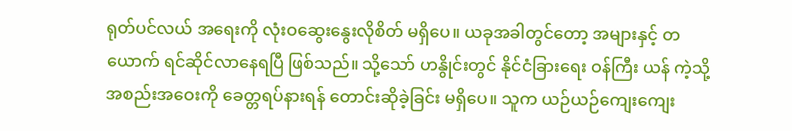ရုတ်ပင်လယ် အရေးကို လုံးဝဆွေးနွေးလိုစိတ် မရှိပေ။ ယခုအခါတွင်တော့ အများနှင့် တယောက် ရင်ဆိုင်လာနေရပြီ ဖြစ်သည်။ သို့သော် ဟနွိုင်းတွင် နိုင်ငံခြားရေး ဝန်ကြီး ယန် ကဲ့သို့ အစည်းအဝေးကို ခေတ္တရပ်နားရန် တောင်းဆိုခဲ့ခြင်း မရှိပေ။ သူက ယဉ်ယဉ်ကျေးကျေး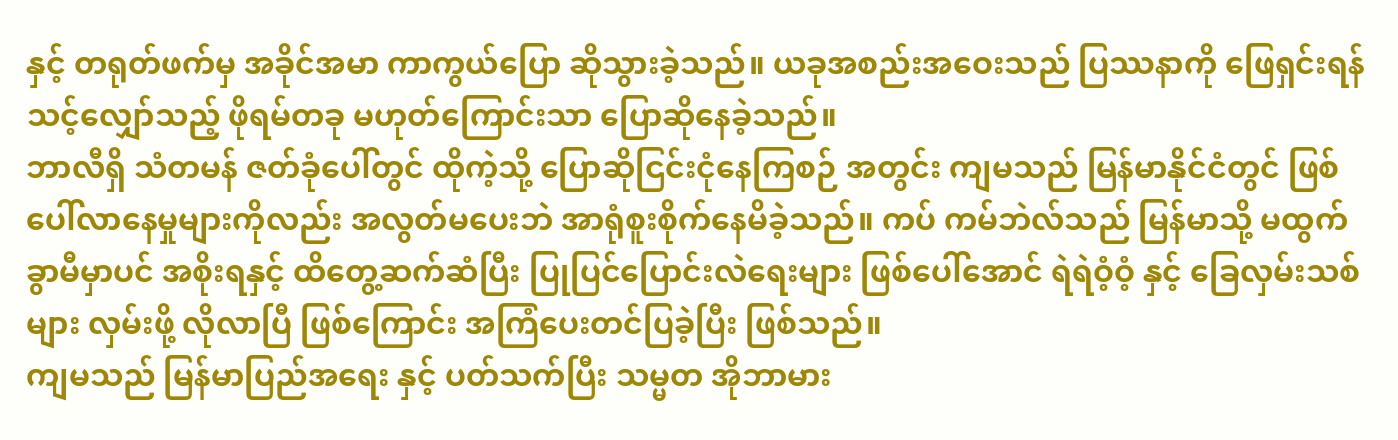နှင့် တရုတ်ဖက်မှ အခိုင်အမာ ကာကွယ်ပြော ဆိုသွားခဲ့သည်။ ယခုအစည်းအဝေးသည် ပြဿနာကို ဖြေရှင်းရန် သင့်လျှော်သည့် ဖိုရမ်တခု မဟုတ်ကြောင်းသာ ပြောဆိုနေခဲ့သည်။
ဘာလီရှိ သံတမန် ဇတ်ခုံပေါ်တွင် ထိုကဲ့သို့ ပြောဆိုငြင်းငုံနေကြစဉ် အတွင်း ကျမသည် မြန်မာနိုင်ငံတွင် ဖြစ်ပေါ်လာနေမှုများကိုလည်း အလွတ်မပေးဘဲ အာရုံစူးစိုက်နေမိခဲ့သည်။ ကပ် ကမ်ဘဲလ်သည် မြန်မာသို့ မထွက်ခွာမီမှာပင် အစိုးရနှင့် ထိတွေ့ဆက်ဆံပြီး ပြုပြင်ပြောင်းလဲရေးများ ဖြစ်ပေါ်အောင် ရဲရဲဝံ့ဝံ့ နှင့် ခြေလှမ်းသစ်များ လှမ်းဖို့ လိုလာပြီ ဖြစ်ကြောင်း အကြံပေးတင်ပြခဲ့ပြီး ဖြစ်သည်။
ကျမသည် မြန်မာပြည်အရေး နှင့် ပတ်သက်ပြီး သမ္မတ အိုဘာမား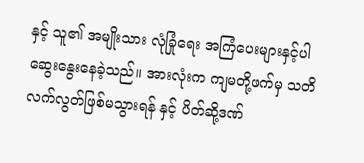နှင့် သူ၏ အမျိုးသား လုံခြုံရေး အကြံပေးများနှင့်ပါ ဆွေးနွေးနေခဲ့သည်။ အားလုံးက ကျမတို့ဖက်မှ သတိလက်လွတ်ဖြစ်မသွားရန် နှင့် ပိတ်ဆို့ဒဏ်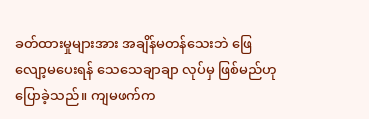ခတ်ထားမှုများအား အချိန်မတန်သေးဘဲ ဖြေလျော့မပေးရန် သေသေချာချာ လုပ်မှ ဖြစ်မည်ဟု ပြောခဲ့သည်။ ကျမဖက်က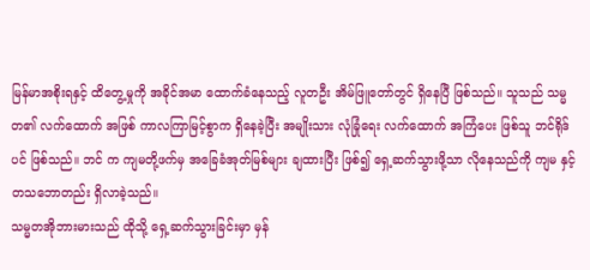မြန်မာအစိုးရနှင့် ထိတွေ့မှုကို အခိုင်အမာ ထောက်ခံနေသည့် လူတဦး အိမ်ဖြူတော်တွင် ရှိနေပြီ ဖြစ်သည်။ သူသည် သမ္မတ၏ လက်ထောက် အဖြစ် ကာလကြာမြင့်စွာက ရှိနေခဲ့ပြီး အမျိုးသား လုံခြုံရေး လက်ထောက် အကြံပေး ဖြစ်သူ ဘင်ရိုဒ် ပင် ဖြစ်သည်။ ဘင် က ကျမတို့ဖက်မှ အခြေခံအုတ်မြစ်များ ချထားပြီး ဖြစ်၍ ရှေ့ဆက်သွားဖို့သာ လိုနေသည်ကို ကျမ နှင့် တသဘောတည်း ရှိလာခဲ့သည်။
သမ္မတအိုဘားမားသည် ထိုသို့ ရှေ့ဆက်သွားခြင်းမှာ မှန်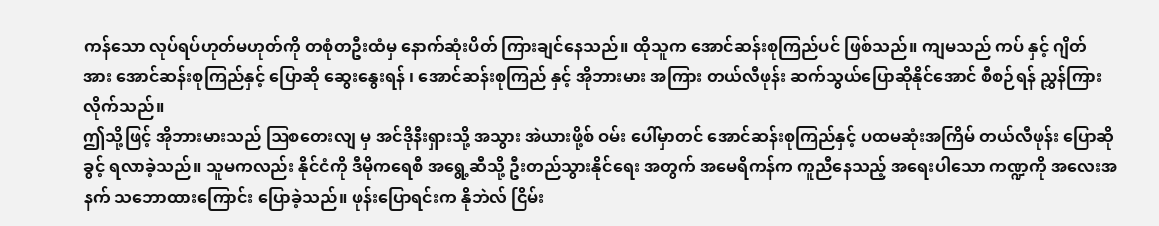ကန်သော လုပ်ရပ်ဟုတ်မဟုတ်ကို တစုံတဦးထံမှ နောက်ဆုံးပိတ် ကြားချင်နေသည်။ ထိုသူက အောင်ဆန်းစုကြည်ပင် ဖြစ်သည်။ ကျမသည် ကပ် နှင့် ဂျိတ် အား အောင်ဆန်းစုကြည်နှင့် ပြောဆို ဆွေးနွေးရန် ၊ အောင်ဆန်းစုကြည် နှင့် အိုဘားမား အကြား တယ်လီဖုန်း ဆက်သွယ်ပြောဆိုနိုင်အောင် စီစဉ်ရန် ညွှန်ကြားလိုက်သည်။
ဤသို့ဖြင့် အိုဘားမားသည် ဩစတေးလျ မှ အင်ဒိုနီးရှားသို့ အသွား အဲယားဖို့စ် ဝမ်း ပေါ်မှာတင် အောင်ဆန်းစုကြည်နှင့် ပထမဆုံးအကြိမ် တယ်လီဖုန်း ပြောဆိုခွင့် ရလာခဲ့သည်။ သူမကလည်း နိုင်ငံကို ဒီမိုကရေစီ အရွေ့ဆီသို့ ဦးတည်သွားနိုင်ရေး အတွက် အမေရိကန်က ကူညီနေသည့် အရေးပါသော ကဏ္ဍကို အလေးအနက် သဘောထားကြောင်း ပြောခဲ့သည်။ ဖုန်းပြောရင်းက နိုဘဲလ် ငြိမ်း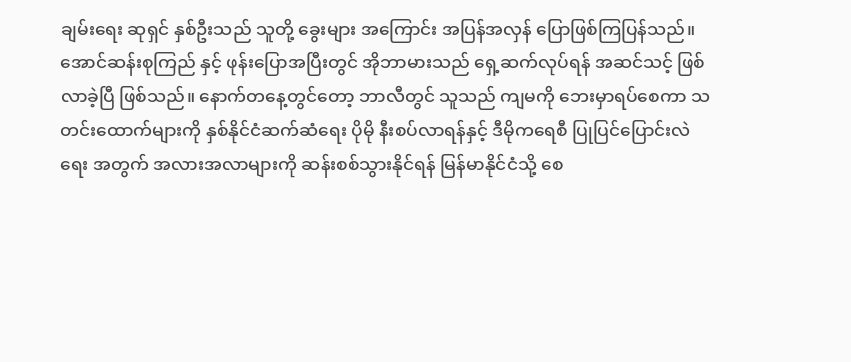ချမ်းရေး ဆုရှင် နှစ်ဦးသည် သူတို့ ခွေးများ အကြောင်း အပြန်အလှန် ပြောဖြစ်ကြပြန်သည်။
အောင်ဆန်းစုကြည် နှင့် ဖုန်းပြောအပြီးတွင် အိုဘာမားသည် ရှေ့ဆက်လုပ်ရန် အဆင်သင့် ဖြစ်လာခဲ့ပြီ ဖြစ်သည်။ နောက်တနေ့တွင်တော့ ဘာလီတွင် သူသည် ကျမကို ဘေးမှာရပ်စေကာ သတင်းထောက်များကို နှစ်နိုင်ငံဆက်ဆံရေး ပိုမို နီးစပ်လာရန်နှင့် ဒီမိုကရေစီ ပြုပြင်ပြောင်းလဲရေး အတွက် အလားအလာများကို ဆန်းစစ်သွားနိုင်ရန် မြန်မာနိုင်ငံသို့ စေ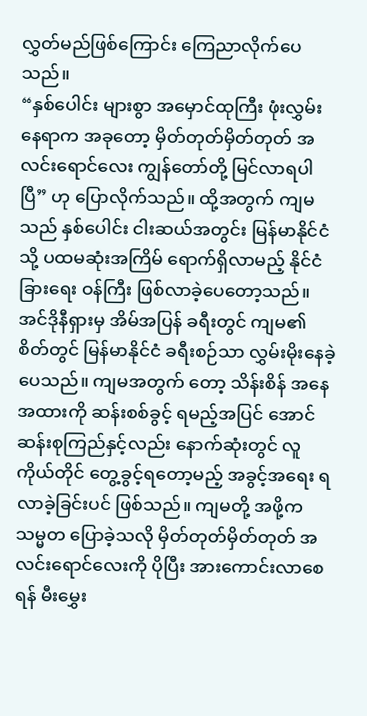လွှတ်မည်ဖြစ်ကြောင်း ကြေညာလိုက်ပေသည်။
“နှစ်ပေါင်း များစွာ အမှောင်ထုကြီး ဖုံးလွှမ်းနေရာက အခုတော့ မှိတ်တုတ်မှိတ်တုတ် အလင်းရောင်လေး ကျွန်တော်တို့ မြင်လာရပါပြီ” ဟု ပြောလိုက်သည်။ ထို့အတွက် ကျမသည် နှစ်ပေါင်း ငါးဆယ်အတွင်း မြန်မာနိုင်ငံသို့ ပထမဆုံးအကြိမ် ရောက်ရှိလာမည့် နိုင်ငံခြားရေး ဝန်ကြီး ဖြစ်လာခဲ့ပေတော့သည်။
အင်ဒိုနီရှားမှ အိမ်အပြန် ခရီးတွင် ကျမ၏စိတ်တွင် မြန်မာနိုင်ငံ ခရီးစဉ်သာ လွှမ်းမိုးနေခဲ့ပေသည်။ ကျမအတွက် တော့ သိန်းစိန် အနေအထားကို ဆန်းစစ်ခွင့် ရမည့်အပြင် အောင်ဆန်းစုကြည်နှင့်လည်း နောက်ဆုံးတွင် လူကိုယ်တိုင် တွေ့ခွင့်ရတော့မည့် အခွင့်အရေး ရလာခဲ့ခြင်းပင် ဖြစ်သည်။ ကျမတို့ အဖို့က သမ္မတ ပြောခဲ့သလို မှိတ်တုတ်မှိတ်တုတ် အလင်းရောင်လေးကို ပိုပြီး အားကောင်းလာစေရန် မီးမွှေး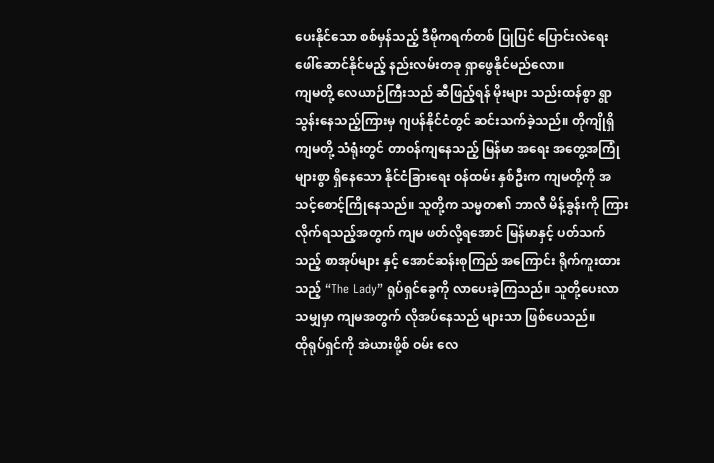ပေးနိုင်သော စစ်မှန်သည့် ဒီမိုကရက်တစ် ပြုပြင် ပြောင်းလဲရေး ဖေါ်ဆောင်နိုင်မည့် နည်းလမ်းတခု ရှာဖွေနိုင်မည်လော။
ကျမတို့ လေယာဉ်ကြီးသည် ဆီဖြည့်ရန် မိုးများ သည်းထန်စွာ ရွာသွန်းနေသည့်ကြားမှ ဂျပန်နိုင်ငံတွင် ဆင်းသက်ခဲ့သည်။ တိုကျိုရှိ ကျမတို့ သံရုံးတွင် တာဝန်ကျနေသည့် မြန်မာ အရေး အတွေ့အကြုံများစွာ ရှိနေသော နိုင်ငံခြားရေး ဝန်ထမ်း နှစ်ဦးက ကျမတို့ကို အသင့်စောင့်ကြိုနေသည်။ သူတို့က သမ္မတ၏ ဘာလီ မိန့်ခွန်းကို ကြားလိုက်ရသည့်အတွက် ကျမ ဖတ်လို့ရအောင် မြန်မာနှင့် ပတ်သက်သည့် စာအုပ်များ နှင့် အောင်ဆန်းစုကြည် အကြောင်း ရိုက်ကူးထားသည့် “The Lady” ရုပ်ရှင်ခွေကို လာပေးခဲ့ကြသည်။ သူတို့ပေးလာသမျှမှာ ကျမအတွက် လိုအပ်နေသည် များသာ ဖြစ်ပေသည်။
ထိုရုပ်ရှင်ကို အဲယားဖို့စ် ဝမ်း လေ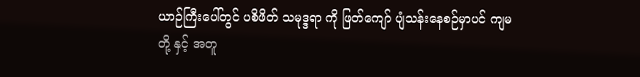ယာဉ်ကြီးပေါ်တွင် ပစိဖိတ် သမုဒ္ဒရာ ကို ဖြတ်ကျော် ပျံသန်းနေစဉ်မှာပင် ကျမတို့ နှင့် အတူ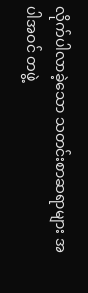လိုက်ပါလာခဲ့သော သတင်းစာဆရာများ အပါအဝင် တဖွဲ့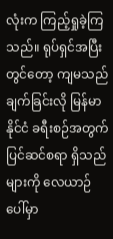လုံးက ကြည့်ရှုခဲ့ကြသည်။ ရုပ်ရှင်အပြီးတွင်တော့ ကျမသည် ချက်ခြင်းလို မြန်မာနိုင်ငံ ခရီးစဉ်အတွက် ပြင်ဆင်စရာ ရှိသည်များကို လေယာဉ် ပေါ်မှာ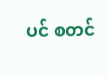ပင် စတင်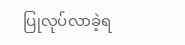ပြုလုပ်လာခဲ့ရ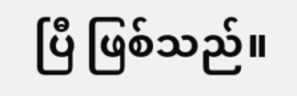ပြီ ဖြစ်သည်။